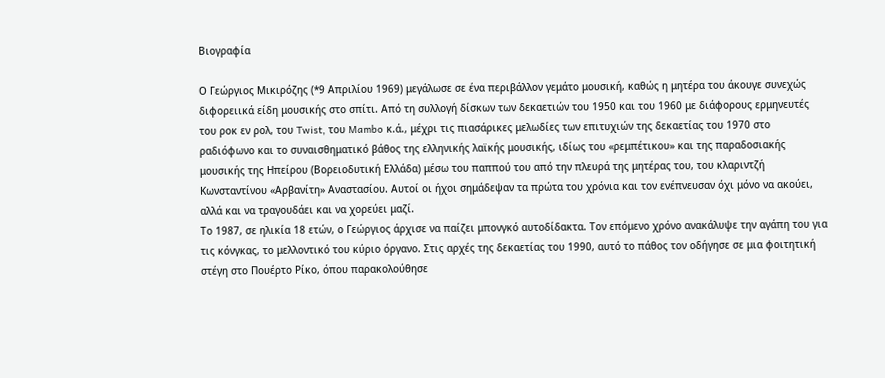Βιογραφία

Ο Γεώργιος Μικιρόζης (*9 Απριλίου 1969) μεγάλωσε σε ένα περιβάλλον γεμάτο μουσική, καθώς η μητέρα του άκουγε συνεχώς διφορειικά είδη μουσικής στο σπίτι. Από τη συλλογή δίσκων των δεκαετιών του 1950 και του 1960 με διάφορους ερμηνευτές του ροκ εν ρολ, του Twist, του Mambo κ.ά., μέχρι τις πιασάρικες μελωδίες των επιτυχιών της δεκαετίας του 1970 στο ραδιόφωνο και το συναισθηματικό βάθος της ελληνικής λαϊκής μουσικής, ιδίως του «ρεμπέτικου» και της παραδοσιακής μουσικής της Ηπείρου (Βορειοδυτική Ελλάδα) μέσω του παππού του από την πλευρά της μητέρας του, του κλαριντζή Κωνσταντίνου «Αρβανίτη» Αναστασίου. Αυτοί οι ήχοι σημάδεψαν τα πρώτα του χρόνια και τον ενέπνευσαν όχι μόνο να ακούει, αλλά και να τραγουδάει και να χορεύει μαζί.
Το 1987, σε ηλικία 18 ετών, ο Γεώργιος άρχισε να παίζει μπονγκό αυτοδίδακτα. Τον επόμενο χρόνο ανακάλυψε την αγάπη του για τις κόνγκας, το μελλοντικό του κύριο όργανο. Στις αρχές της δεκαετίας του 1990, αυτό το πάθος τον οδήγησε σε μια φοιτητική στέγη στο Πουέρτο Ρίκο, όπου παρακολούθησε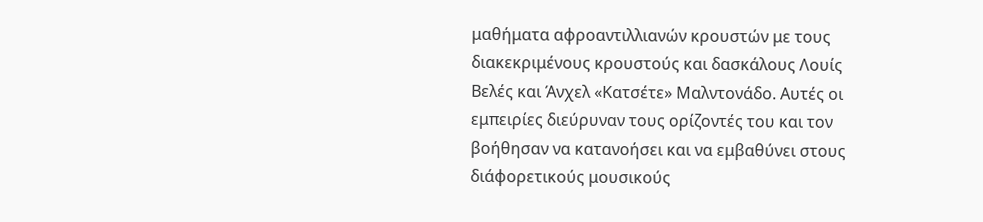μαθήματα αφροαντιλλιανών κρουστών με τους διακεκριμένους κρουστούς και δασκάλους Λουίς Βελές και Άνχελ «Κατσέτε» Μαλντονάδο. Αυτές οι εμπειρίες διεύρυναν τους ορίζοντές του και τον βοήθησαν να κατανοήσει και να εμβαθύνει στους διάφορετικούς μουσικούς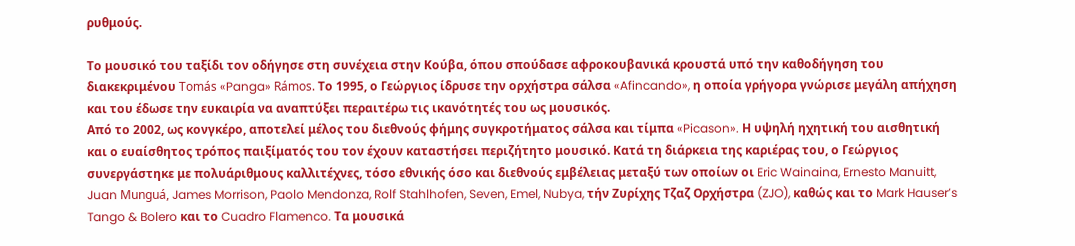ρυθμούς.

Το μουσικό του ταξίδι τον οδήγησε στη συνέχεια στην Κούβα, όπου σπούδασε αφροκουβανικά κρουστά υπό την καθοδήγηση του διακεκριμένου Tomás «Panga» Rámos. Το 1995, ο Γεώργιος ίδρυσε την ορχήστρα σάλσα «Afincando», η οποία γρήγορα γνώρισε μεγάλη απήχηση και του έδωσε την ευκαιρία να αναπτύξει περαιτέρω τις ικανότητές του ως μουσικός.
Από το 2002, ως κονγκέρο, αποτελεί μέλος του διεθνούς φήμης συγκροτήματος σάλσα και τίμπα «Picason». Η υψηλή ηχητική του αισθητική και ο ευαίσθητος τρόπος παιξίματός του τον έχουν καταστήσει περιζήτητο μουσικό. Κατά τη διάρκεια της καριέρας του, ο Γεώργιος συνεργάστηκε με πολυάριθμους καλλιτέχνες, τόσο εθνικής όσο και διεθνούς εμβέλειας μεταξύ των οποίων οι Eric Wainaina, Ernesto Manuitt, Juan Munguá, James Morrison, Paolo Mendonza, Rolf Stahlhofen, Seven, Emel, Nubya, τήν Ζυρίχης Τζαζ Ορχήστρα (ZJO), καθώς και το Mark Hauser’s Tango & Bolero και το Cuadro Flamenco. Τα μουσικά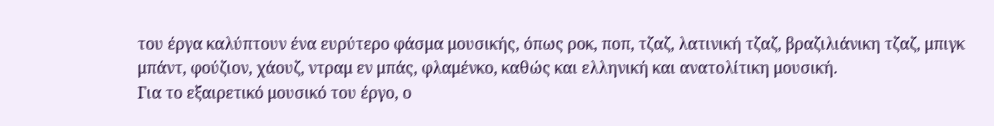του έργα καλύπτουν ένα ευρύτερο φάσμα μουσικής, όπως ροκ, ποπ, τζαζ, λατινική τζαζ, βραζιλιάνικη τζαζ, μπιγκ μπάντ, φούζιον, χάουζ, ντραμ εν μπάς, φλαμένκο, καθώς και ελληνική και ανατολίτικη μουσική.
Για το εξαιρετικό μουσικό του έργο, ο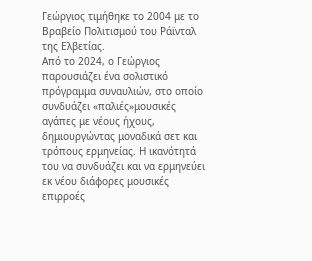Γεώργιος τιμήθηκε το 2004 με το Βραβείο Πολιτισμού του Ράϊνταλ της Ελβετίας.
Από το 2024, ο Γεώργιος παρουσιάζει ένα σολιστικό πρόγραμμα συναυλιών, στο οποίο συνδυάζει «παλιές»μουσικές αγάπες με νέους ήχους, δημιουργώντας μοναδικά σετ και τρόπους ερμηνείας. Η ικανότητά του να συνδυάζει και να ερμηνεύει εκ νέου διάφορες μουσικές επιρροές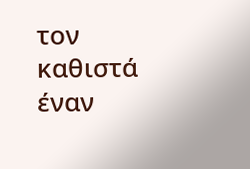τον καθιστά έναν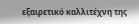εξαιρετικό καλλιτέχνη της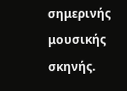σημερινής μουσικής σκηνής.